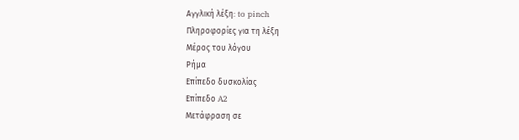Αγγλική λέξη: to pinch
Πληροφορίες για τη λέξη
Μέρος του λόγου
Ρήμα
Επίπεδο δυσκολίας
Επίπεδο A2
Μετάφραση σε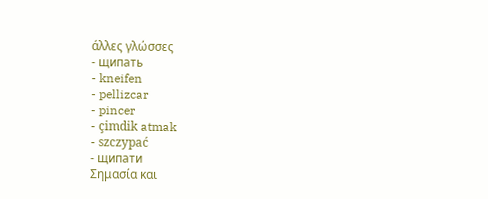άλλες γλώσσες
- щипать
- kneifen
- pellizcar
- pincer
- çimdik atmak
- szczypać
- щипати
Σημασία και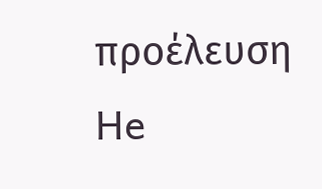προέλευση
He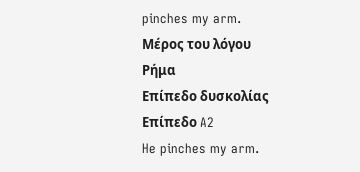pinches my arm.
Μέρος του λόγου
Ρήμα
Επίπεδο δυσκολίας
Επίπεδο A2
He pinches my arm.